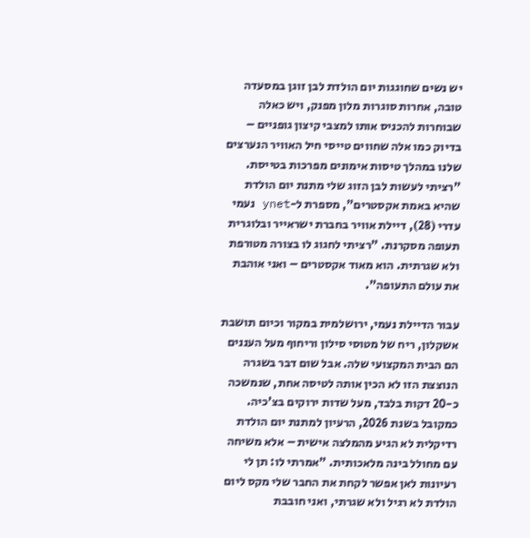יש נשים שחוגגות יום הולדת לבן זוגן במסעדה טובה, אחרות סוגרות מלון מפנק, ויש כאלה שבוחרות להכניס אותו למצבי קיצון גופניים – בדיוק כמו אלה שחווים טייסי חיל האוויר הנערצים שלנו במהלך טיסות אימונים מפרכות בטייסת. "רציתי לעשות לבן הזוג שלי מתנת יום הולדת שהיא באמת אקסטרים", מספרת ל-ynet נעמי עדרי (28), דיילת אוויר בחברת ישראייר ובלוגרית תעופה מסקרנת. "רציתי לחגוג לו בצורה מטורפת ולא שגרתית. הוא מאוד אקסטרים – ואני אוהבת את עולם התעופה".

עבור הדיילת נעמי, ירושלמית במקור וכיום תושבת אשקלון, ריח של מטוסי סילון וריחוף מעל העננים הם הבית המקצועי שלה. אבל שום דבר בשגרה הנוצצת הזו לא הכין אותה לטיסה אחת, שנמשכה כ-20 דקות בלבד, מעל שדות ירוקים בצ'כיה.
כמקובל בשנת 2026, הרעיון למתנת יום הולדת רדיקלית לא הגיע מהמלצה אישית – אלא משיחה עם מחולל בינה מלאכותית. "אמרתי לו: תן לי רעיונות לאן אפשר לקחת את החבר שלי מקס ליום הולדת לא רגיל ולא שגרתי, ואני חובבת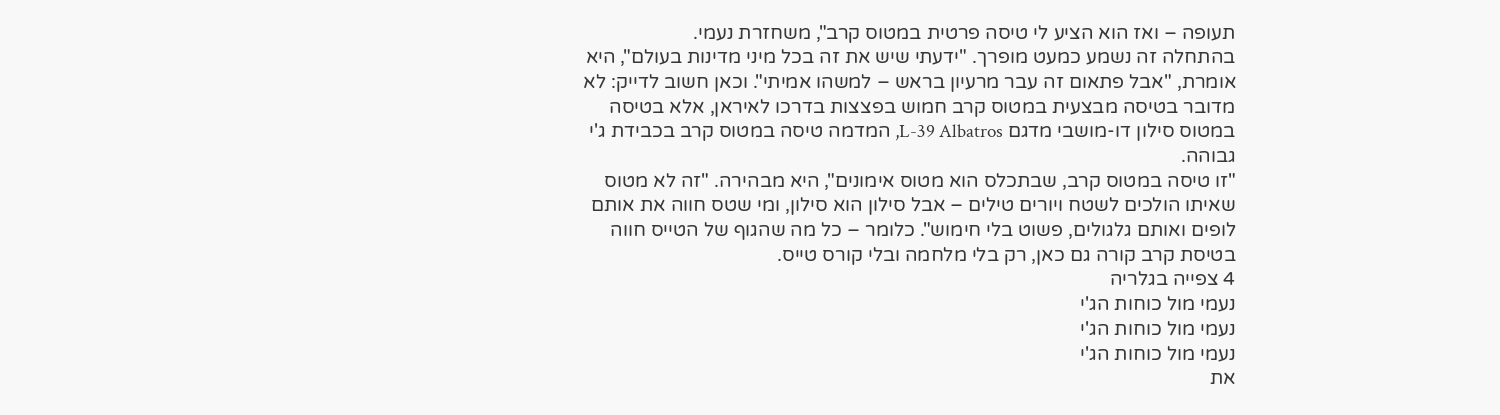תעופה – ואז הוא הציע לי טיסה פרטית במטוס קרב", משחזרת נעמי.
בהתחלה זה נשמע כמעט מופרך. "ידעתי שיש את זה בכל מיני מדינות בעולם", היא אומרת, "אבל פתאום זה עבר מרעיון בראש – למשהו אמיתי". וכאן חשוב לדייק: לא מדובר בטיסה מבצעית במטוס קרב חמוש בפצצות בדרכו לאיראן, אלא בטיסה במטוס סילון דו-מושבי מדגם L-39 Albatros, המדמה טיסה במטוס קרב בכבידת ג'י גבוהה.
"זו טיסה במטוס קרב, שבתכלס הוא מטוס אימונים", היא מבהירה. "זה לא מטוס שאיתו הולכים לשטח ויורים טילים – אבל סילון הוא סילון, ומי שטס חווה את אותם לופים ואותם גלגולים, פשוט בלי חימוש". כלומר – כל מה שהגוף של הטייס חווה בטיסת קרב קורה גם כאן, רק בלי מלחמה ובלי קורס טייס.
4 צפייה בגלריה
נעמי מול כוחות הג'י
נעמי מול כוחות הג'י
נעמי מול כוחות הג'י
את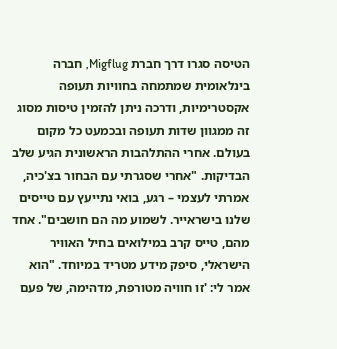הטיסה סגרו דרך חברת Migflug, חברה בינלאומית שמתמחה בחוויות תעופה אקסטרימיות, ודרכה ניתן להזמין טיסות מסוג זה ממגוון שדות תעופה ובכמעט כל מקום בעולם. אחרי ההתלהבות הראשונית הגיע שלב הבדיקות. "אחרי שסגרתי עם הבחור בצ'כיה, אמרתי לעצמי – רגע, בואי נתייעץ עם טייסים שלנו בישראייר. לשמוע מה הם חושבים". אחד מהם, טייס קרב במילואים בחיל האוויר הישראלי, סיפק מידע מטריד במיוחד. "הוא אמר לי: 'זו חוויה מטורפת, מדהימה, של פעם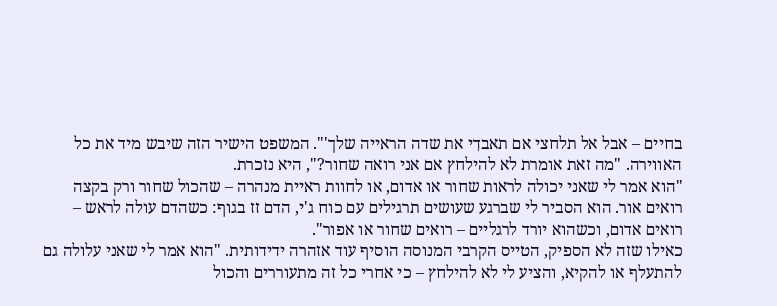בחיים – אבל אל תלחצי אם תאבדִי את שדה הראייה שלך'". המשפט הישיר הזה שיבש מיד את כל האווירה. "מה זאת אומרת לא להילחץ אם אני רואה שחור?", היא נזכרת.
"הוא אמר לי שאני יכולה לראות שחור או אדום, או לחוות ראיית מנהרה – שהכול שחור ורק בקצה רואים אור. הוא הסביר לי שברגע שעושים תרגילים עם כוח ג'י, הדם זז בגוף: כשהדם עולה לראש – רואים אדום, וכשהוא יורד לרגליים – רואים שחור או אפור".
כאילו שזה לא הספיק, הטייס הקרבי המנוסה הוסיף עוד אזהרה ידידותית. "הוא אמר לי שאני עלולה גם להתעלף או להקיא, והציע לי לא להילחץ – כי אחרי כל זה מתעוררים והכול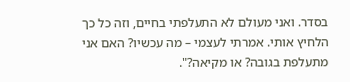בסדר. ואני מעולם לא התעלפתי בחיים, וזה כל כך הלחיץ אותי. אמרתי לעצמי – מה עכשיו? האם אני מתעלפת בגובה? או מקיאה?".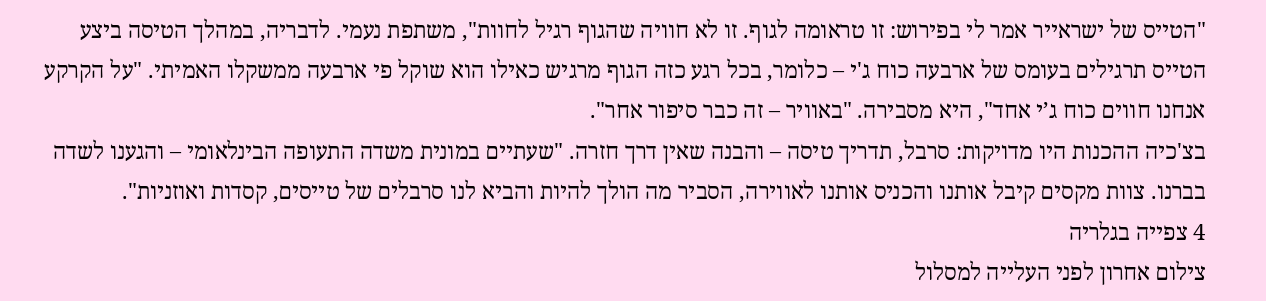"הטייס של ישראייר אמר לי בפירוש: זו טראומה לגוף. זו לא חוויה שהגוף רגיל לחוות", משתפת נעמי. לדבריה, במהלך הטיסה ביצע הטייס תרגילים בעומס של ארבעה כוח ג'י – כלומר, בכל רגע כזה הגוף מרגיש כאילו הוא שוקל פי ארבעה ממשקלו האמיתי. "על הקרקע אנחנו חווים כוח ג’י אחד", היא מסבירה. "באוויר – זה כבר סיפור אחר".
בצ'כיה ההכנות היו מדויקות: סרבל, תדריך טיסה – והבנה שאין דרך חזרה. "שעתיים במונית משדה התעופה הבינלאומי – והגענו לשדה בברנו. צוות מקסים קיבל אותנו והכניס אותנו לאווירה, הסביר מה הולך להיות והביא לנו סרבלים של טייסים, קסדות ואוזניות".
4 צפייה בגלריה
צילום אחרון לפני העלייה למסלול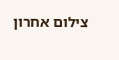צילום אחרון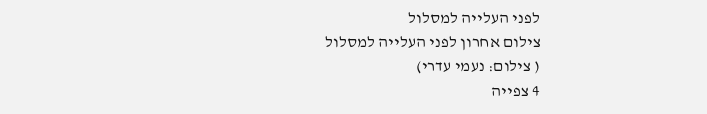לפני העלייה למסלול
צילום אחרון לפני העלייה למסלול
( צילום: נעמי עדרי)
4 צפייה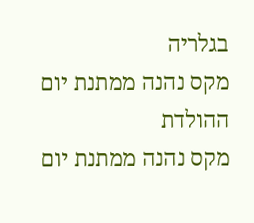בגלריה
מקס נהנה ממתנת יום ההולדת
מקס נהנה ממתנת יום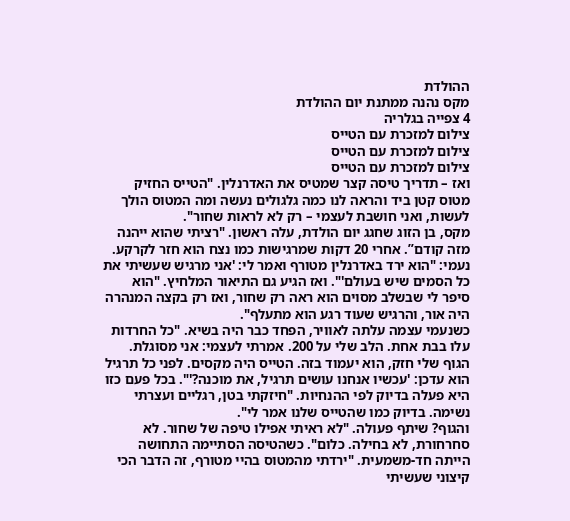ההולדת
מקס נהנה ממתנת יום ההולדת
4 צפייה בגלריה
צילום למזכרת עם הטייס
צילום למזכרת עם הטייס
צילום למזכרת עם הטייס
ואז – תדריך טיסה קצר שמטיס את האדרנלין. "הטייס החזיק מטוס קטן ביד והראה לנו כמה גלגולים נעשה ומה המטוס הולך לעשות, ואני חושבת לעצמי – רק לא לראות שחור".
מקס, בן הזוג שחגג יום הולדת, עלה ראשון. "רציתי שהוא ייהנה מזה קודם”. אחרי 20 דקות שמרגישות כמו נצח הוא חזר לקרקע. נעמי: "הוא ירד באדרנלין מטורף ואמר לי: 'אני מרגיש שעשיתי את כל הסמים שיש בעולם'". ואז הגיע גם התיאור המלחיץ. "הוא סיפר לי שבשלב מסוים הוא ראה רק שחור, ואז רק בקצה המנהרה היה אור, והרגיש שעוד רגע הוא מתעלף".
כשנעמי עצמה עלתה לאוויר, הפחד כבר היה בשיא. "כל החרדות עלו בבת אחת. הלב שלי על 200. אמרתי לעצמי: אני מסוגלת. הגוף שלי חזק, הוא יעמוד בזה. הטייס היה מקסים. לפני כל תרגיל הוא עדכן: 'עכשיו אנחנו עושים תרגיל, את מוכנה?'". בכל פעם כזו היא פעלה בדיוק לפי ההנחיות. "חיזקתי בטן, רגליים ועצרתי נשימה. בדיוק כמו שהטייס שלנו אמר לי".
והגוף? שיתף פעולה. "לא ראיתי אפילו טיפה של שחור. לא סחרחורת, לא בחילה. כלום". כשהטיסה הסתיימה התחושה הייתה חד-משמעית. "ירדתי מהמטוס בהיי מטורף, זה הדבר הכי קיצוני שעשיתי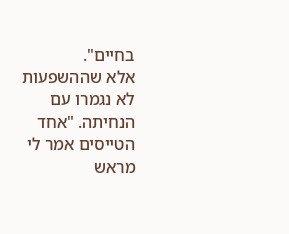בחיים".
אלא שההשפעות לא נגמרו עם הנחיתה. "אחד הטייסים אמר לי מראש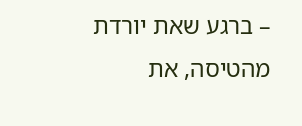– ברגע שאת יורדת מהטיסה, את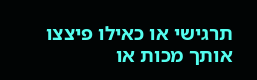תרגישי או כאילו פיצצו אותך מכות או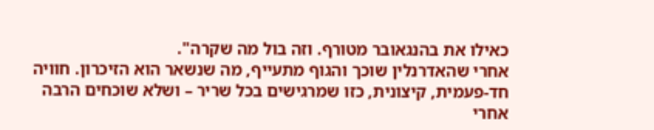כאילו את בהנגאובר מטורף. וזה בול מה שקרה".
אחרי שהאדרנלין שוכך והגוף מתעייף, מה שנשאר הוא הזיכרון. חוויה חד-פעמית, קיצונית, כזו שמרגישים בכל שריר – ושלא שוכחים הרבה אחרי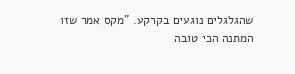שהגלגלים נוגעים בקרקע. "מקס אמר שזו המתנה הכי טובה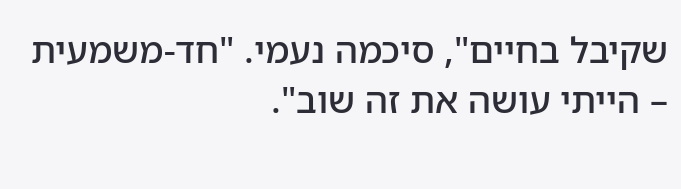שקיבל בחיים", סיכמה נעמי. "חד-משמעית – הייתי עושה את זה שוב".